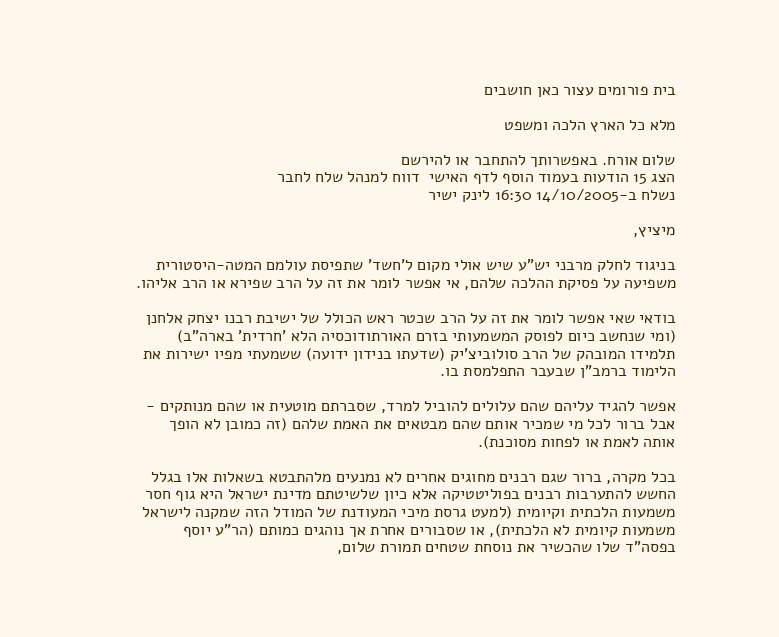בית פורומים עצור כאן חושבים

מלא כל הארץ הלכה ומשפט

שלום אורח. באפשרותך להתחבר או להירשם
הצג 15 הודעות בעמוד הוסף לדף האישי  דווח למנהל שלח לחבר
נשלח ב-14/10/2005 16:30 לינק ישיר

מיציץ,

בניגוד לחלק מרבני יש"ע שיש אולי מקום ל'חשד' שתפיסת עולמם המטה-היסטורית משפיעה על פסיקת ההלכה שלהם, אי אפשר לומר את זה על הרב שפירא או הרב אליהו.

בודאי שאי אפשר לומר את זה על הרב שכטר ראש הכולל של ישיבת רבנו יצחק אלחנן (ומי שנחשב כיום לפוסק המשמעותי בזרם האורתודוכסיה הלא 'חרדית' בארה"ב) תלמידו המובהק של הרב סולוביצ'יק (שדעתו בנידון ידועה) ששמעתי מפיו ישירות את הלימוד ברמב"ן שבעבר התפלמסת בו.

אפשר להגיד עליהם שהם עלולים להוביל למרד, שסברתם מוטעית או שהם מנותקים - אבל ברור לכל מי שמכיר אותם שהם מבטאים את האמת שלהם (זה כמובן לא הופך אותה לאמת או לפחות מסוכנת).

בכל מקרה, ברור שגם רבנים מחוגים אחרים לא נמנעים מלהתבטא בשאלות אלו בגלל החשש להתערבות רבנים בפוליטטיקה אלא כיון שלשיטתם מדינת ישראל היא גוף חסר משמעות הלכתית וקיומית (למעט גרסת מיכי המעודנת של המודל הזה שמקנה לישראל משמעות קיומית לא הלכתית), או שסבורים אחרת אך נוהגים כמותם (הר"ע יוסף בפסה"ד שלו שהכשיר את נוסחת שטחים תמורת שלום,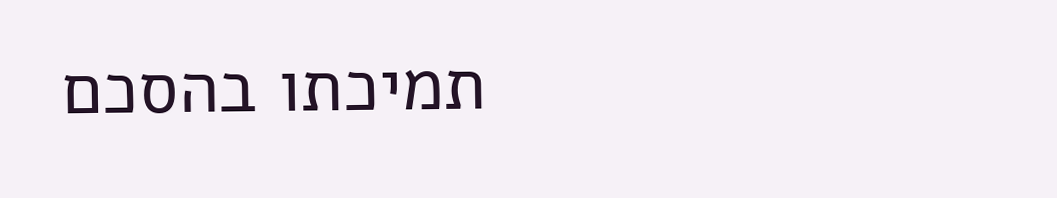תמיכתו בהסכם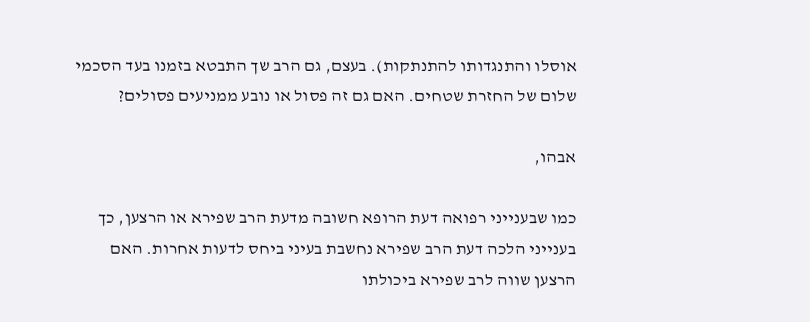אוסלו והתנגדותו להתנתקות). בעצם, גם הרב שך התבטא בזמנו בעד הסכמי שלום של החזרת שטחים. האם גם זה פסול או נובע ממניעים פסולים?

אבהו,

כמו שבענייני רפואה דעת הרופא חשובה מדעת הרב שפירא או הרצען, כך בענייני הלכה דעת הרב שפירא נחשבת בעיני ביחס לדעות אחרות. האם הרצען שווה לרב שפירא ביכולתו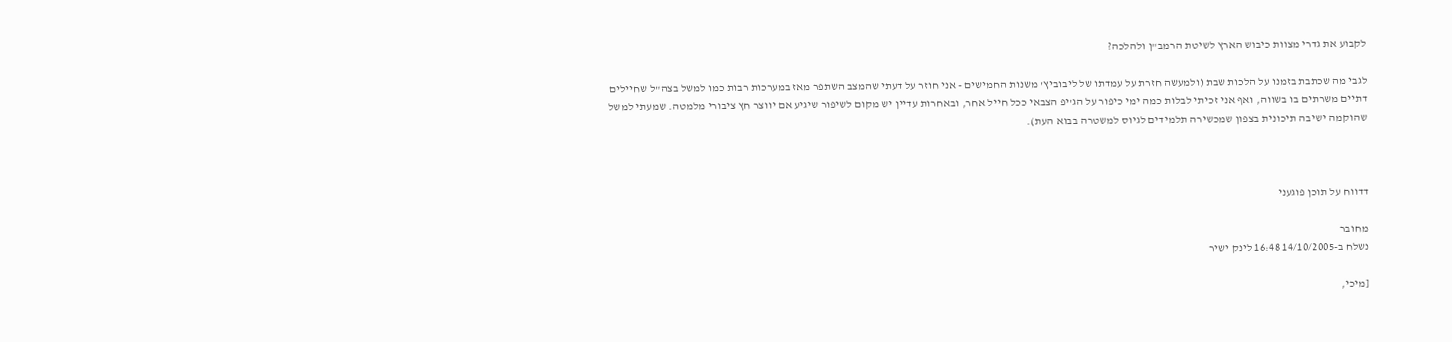לקבוע את גדרי מצוות כיבוש הארץ לשיטת הרמב"ן ולהלכה?

לגבי מה שכתבת בזמנו על הלכות שבת (ולמעשה חזרת על עמדתו של ליבוביץ' משנות החמישים - אני חוזר על דעתי שהמצב השתפר מאז במערכות רבות כמו למשל בצה"ל שחיילים דתיים משרתים בו בשווה, ואף אני זכיתי לבלות כמה ימי כיפור על הג'יפ הצבאי ככל חייל אחר, ובאחרות עדיין יש מקום לשיפור שיגיע אם יווצר חץ ציבורי מלמטה. שמעתי למשל שהוקמה ישיבה תיכונית בצפון שמכשירה תלמידים לגיוס למשטרה בבוא העת).



דדווח על תוכן פוגעני

מחובר
נשלח ב-14/10/2005 16:48 לינק ישיר

[מיכי,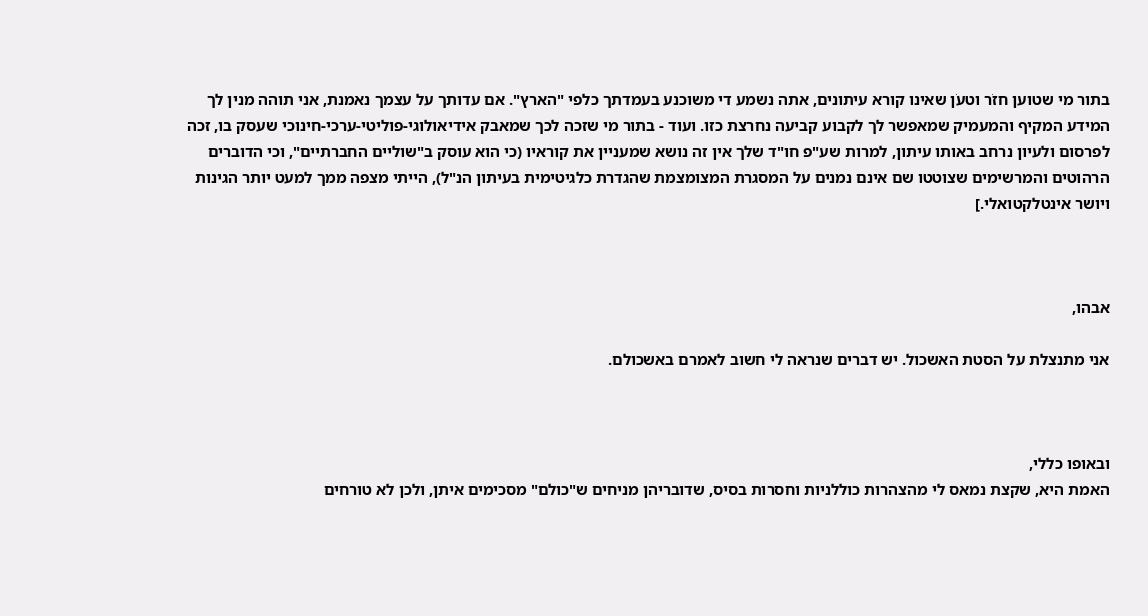בתור מי שטוען חזֹר וטעֹן שאינו קורא עיתונים, אתה נשמע די משוכנע בעמדתך כלפי "הארץ". אם עדותך על עצמך נאמנת, אני תוהה מנין לך המידע המקיף והמעמיק שמאפשר לך לקבוע קביעה נחרצת כזו. ועוד - בתור מי שזכה לכך שמאבק אידיאולוגי-פוליטי-ערכי-חינוכי שעסק בו, זכה לפרסום ולעיון נרחב באותו עיתון, למרות שע"פ חו"ד שלך אין זה נושא שמעניין את קוראיו (כי הוא עוסק ב"שוליים החברתיים", וכי הדוברים הרהוטים והמרשימים שצוטטו שם אינם נמנים על המסגרת המצומצמת שהגדרת כלגיטימית בעיתון הנ"ל), הייתי מצפה ממך למעט יותר הגינות ויושר אינטלקטואלי.]



אבהו,

אני מתנצלת על הסטת האשכול. יש דברים שנראה לי חשוב לאמרם באשכולם.



ובאופו כללי,
האמת היא, שקצת נמאס לי מהצהרות כוללניות וחסרות בסיס, שדובריהן מניחים ש"כולם" מסכימים איתן, ולכן לא טורחים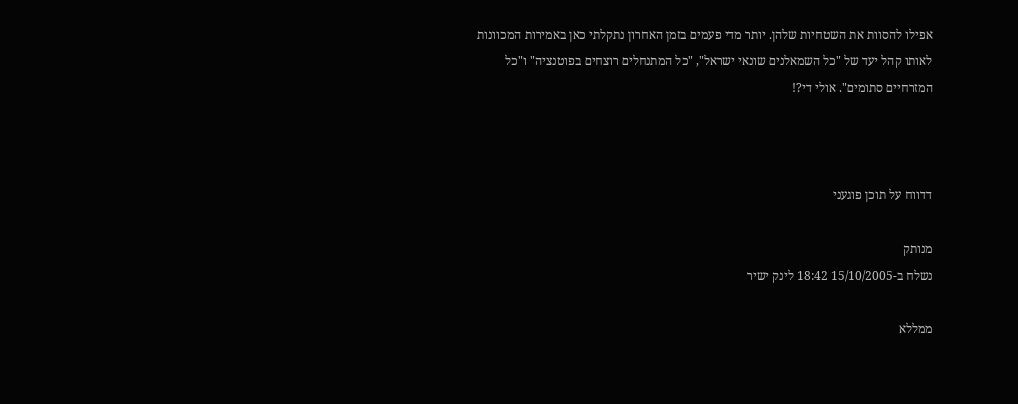אפילו להסוות את השטחיות שלהן. יותר מדי פעמים בזמן האחרון נתקלתי כאן באמירות המכוונות לאותו קהל יעד של "כל השמאלנים שונאי ישראל", "כל המתנחלים רוצחים בפוטנציה" ו"כל המזרחיים סתומים". אולי די?!



דדווח על תוכן פוגעני

מנותק
נשלח ב-15/10/2005 18:42 לינק ישיר

ממללא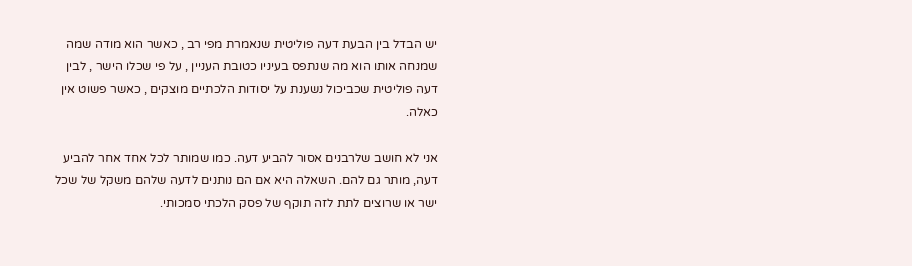יש הבדל בין הבעת דעה פוליטית שנאמרת מפי רב , כאשר הוא מודה שמה שמנחה אותו הוא מה שנתפס בעיניו כטובת העניין , על פי שכלו הישר , לבין דעה פוליטית שכביכול נשענת על יסודות הלכתיים מוצקים , כאשר פשוט אין כאלה.

אני לא חושב שלרבנים אסור להביע דעה. כמו שמותר לכל אחד אחר להביע דעה, מותר גם להם. השאלה היא אם הם נותנים לדעה שלהם משקל של שכל ישר או שרוצים לתת לזה תוקף של פסק הלכתי סמכותי.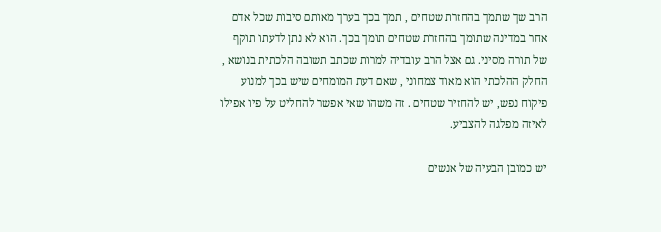הרב שך שתמך בהחזרת שטחים , תמך בכך בערך מאותם סיבות שכל אדם אחר במדינה שתומך בהחזרת שטחים תומך בכך. הוא לא נתן לדעתו תוקף של תורה מסיני. גם אצל הרב עובדיה למרות שכתב תשובה הלכתית בנושא , החלק ההלכתי הוא מאוד צמחוני , שאם דעת המומחים שיש בכך למנוע פיקוח נפש, יש להחזיר שטחים . זה משהו שאי אפשר להחליט על פיו אפילו לאיזה מפלגה להצביע.

יש כמובן הבעיה של אנשים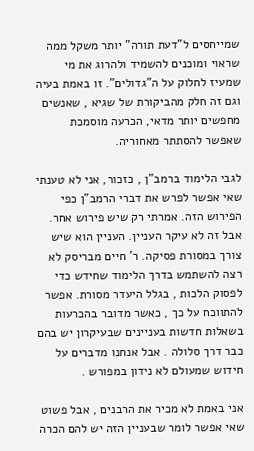שמייחסים ל"דעת תורה" יותר משקל ממה שראוי ומוכנים להשמיד ולהרוג את מי שמעיז לחלוק על ה"גדולים". זו באמת בעיה וגם זה חלק מהביקורת של שגיא , שאנשים מחפשים יותר מדאי, הכרעה מוסמכת שאפשר להסתתר מאחוריה.

לגבי הלימוד ברמב"ן , כזכור, אני לא טענתי שאי אפשר לפרש את דברי הרמב"ן כפי הפירוש הזה. אמרתי רק שיש פירוש אחר. אבל זה לא עיקר העניין. העניין הוא שיש צורך במסורת פסיקה. ר' חיים מבריסק לא רצה להשתמש בדרך הלימוד שחידש כדי לפסוק הלכות , בגלל היעדר מסורת. אפשר להתווכח על כך , כאשר מדובר בהכרעות בשאלות חדשות בעניינים שבעיקרון יש בהם כבר דרך סלולה . אבל אנחנו מדברים על חידוש שמעולם לא נידון במפורש .

אני באמת לא מכיר את הרבנים , אבל פשוט שאי אפשר לומר שבעניין הזה יש להם הכרה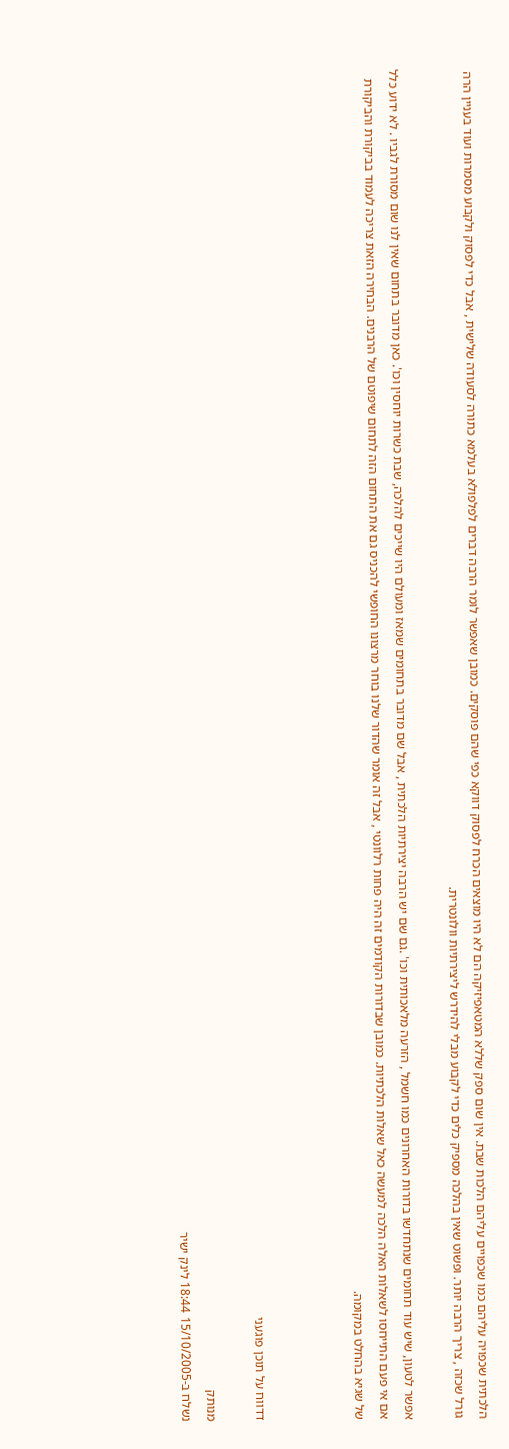הלכתית שכפויה עליהם כמו שכפויים עליהם הלכות שבת. אין שום ספק שללא המטאפיזיקה הם לא היו מוצאים הכרח לפסוק דווקא כפי שהם פוסקים. כמובן שאפשר לומר הרבה דברים לפלפולא בעלמא כתורה לסעודה שלישית , אבל כדי לפסוק ולקבוע מסמרות ועוד בעניין הרה גורל שכזה , צריך הרבה יותר. ופשוט שאין בהלכה מספיק כלים כדי לקבוע מבלי להידרש ליצירתיות וולונטרית.

אפשר לטעון, שיש עוד תחומים שנתחדשו בדורות האחרונים כמו חשמל , הזרעה מלאכותית וכו' .גם שם יש הרבה יצירתיות הלכתית , אבל שם מדובר בתחומים שמאז ומעולם היו שייכים להלכה, שבת כשרות יוחסין וכו'. כאן מדובר בתחום שאין לנו שום מסורת לגביו . לא ידוע כלל אם אי פעם התייחסו לשאלות האלה הלכה למעשה כאל שאלות הלכתיות. כמובן שבדורות הקודמים זה היה פחות רלוונטי , אבל זה אומר שהדור שלנו בוחר מרצונו החופשי להכניס גם את התחום הזה לתחום שיפוטם של הרבנים. הבחירה הזאת צריכה לעמוד בביקורת והביקורת של שגיא בהחלט במקומה.



דדווח על תוכן פוגעני

מנותק
נשלח ב-15/10/2005 18:44 לינק ישיר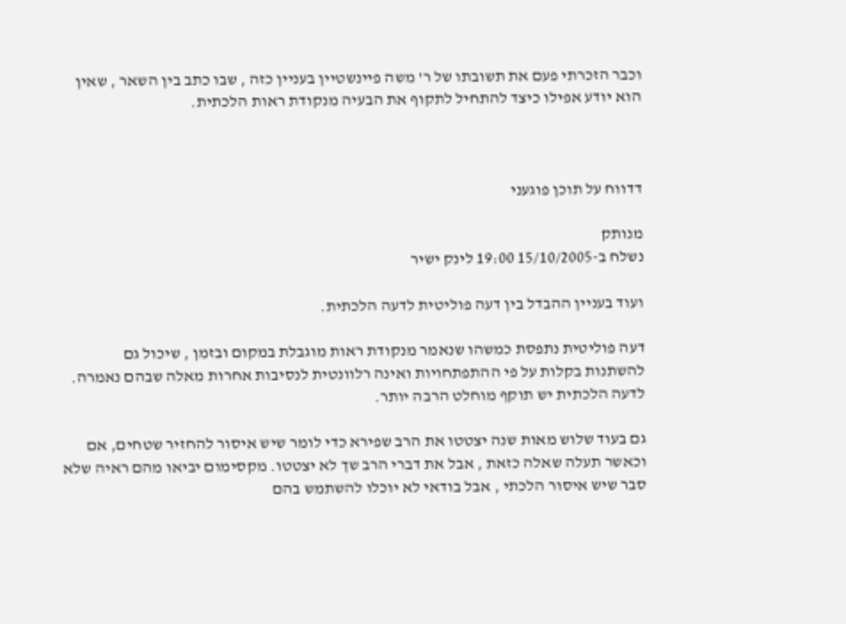וכבר הזכרתי פעם את תשובתו של ר' משה פיינשטיין בעניין כזה , שבו כתב בין השאר , שאין הוא יודע אפילו כיצד להתחיל לתקוף את הבעיה מנקודת ראות הלכתית.



דדווח על תוכן פוגעני

מנותק
נשלח ב-15/10/2005 19:00 לינק ישיר

ועוד בעניין ההבדל בין דעה פוליטית לדעה הלכתית.

דעה פוליטית נתפסת כמשהו שנאמר מנקודת ראות מוגבלת במקום ובזמן , שיכול גם להשתנות בקלות על פי ההתפתחויות ואינה רלוונטית לנסיבות אחרות מאלה שבהם נאמרה. לדעה הלכתית יש תוקף מוחלט הרבה יותר.

גם בעוד שלוש מאות שנה יצטטו את הרב שפירא כדי לומר שיש איסור להחזיר שטחים, אם וכאשר תעלה שאלה כזאת , אבל את דברי הרב שך לא יצטטו. מקסימום יביאו מהם ראיה שלא סבר שיש איסור הלכתי , אבל בודאי לא יוכלו להשתמש בהם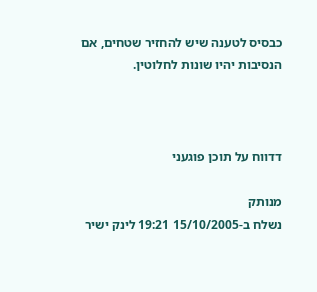כבסיס לטענה שיש להחזיר שטחים, אם הנסיבות יהיו שונות לחלוטין.



דדווח על תוכן פוגעני

מנותק
נשלח ב-15/10/2005 19:21 לינק ישיר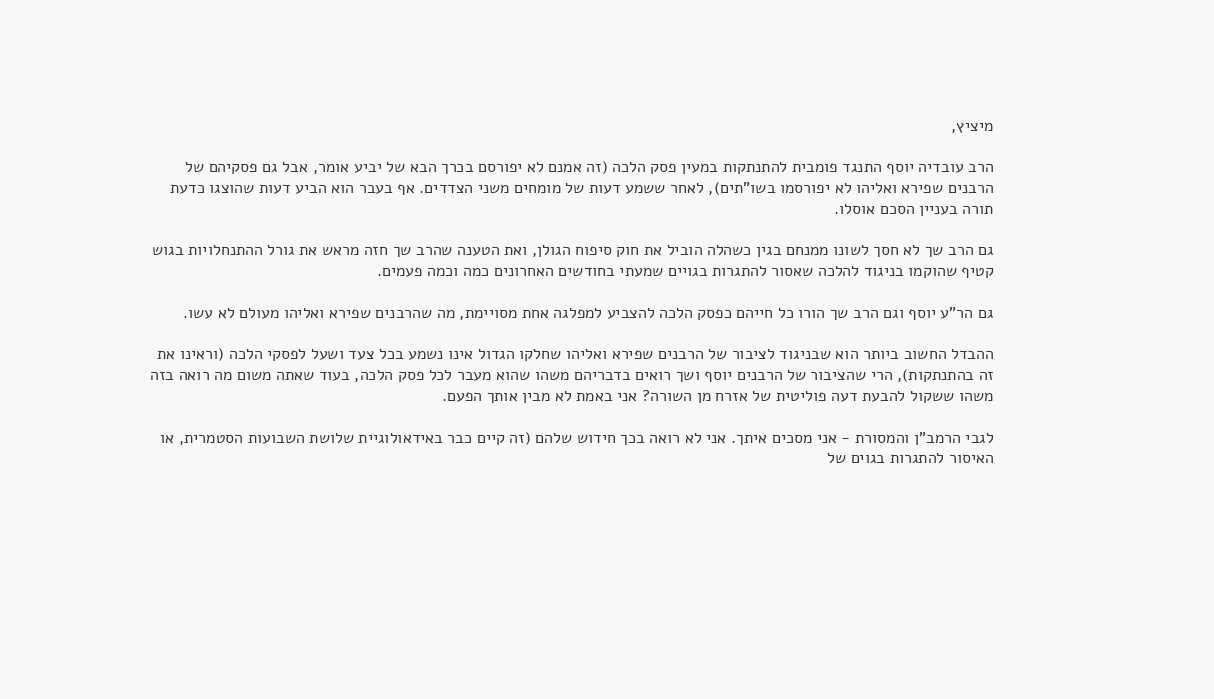מיציץ,

הרב עובדיה יוסף התנגד פומבית להתנתקות במעין פסק הלכה (זה אמנם לא יפורסם בכרך הבא של יביע אומר, אבל גם פסקיהם של הרבנים שפירא ואליהו לא יפורסמו בשו"תים), לאחר ששמע דעות של מומחים משני הצדדים. אף בעבר הוא הביע דעות שהוצגו כדעת תורה בעניין הסכם אוסלו.

גם הרב שך לא חסך לשונו ממנחם בגין כשהלה הוביל את חוק סיפוח הגולן, ואת הטענה שהרב שך חזה מראש את גורל ההתנחלויות בגוש קטיף שהוקמו בניגוד להלכה שאסור להתגרות בגויים שמעתי בחודשים האחרונים כמה וכמה פעמים.

גם הר"ע יוסף וגם הרב שך הורו כל חייהם כפסק הלכה להצביע למפלגה אחת מסויימת, מה שהרבנים שפירא ואליהו מעולם לא עשו.

ההבדל החשוב ביותר הוא שבניגוד לציבור של הרבנים שפירא ואליהו שחלקו הגדול אינו נשמע בכל צעד ושעל לפסקי הלכה (וראינו את זה בהתנתקות), הרי שהציבור של הרבנים יוסף ושך רואים בדבריהם משהו שהוא מעבר לכל פסק הלכה, בעוד שאתה משום מה רואה בזה משהו ששקול להבעת דעה פוליטית של אזרח מן השורה? אני באמת לא מבין אותך הפעם.

לגבי הרמב"ן והמסורת - אני מסכים איתך. אני לא רואה בכך חידוש שלהם (זה קיים כבר באידאולוגיית שלושת השבועות הסטמרית, או האיסור להתגרות בגוים של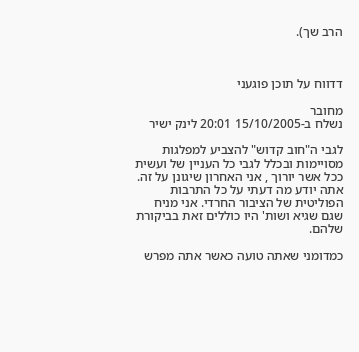הרב שך).



דדווח על תוכן פוגעני

מחובר
נשלח ב-15/10/2005 20:01 לינק ישיר

לגבי ה"חוב קדוש" להצביע למפלגות מסויימות ובכלל לגבי כל העניין של ועשית ככל אשר יורוך , אני האחרון שיגונן על זה. אתה יודע מה דעתי על כל התרבות הפוליטית של הציבור החרדי. אני מניח שגם שגיא ושות' היו כוללים זאת בביקורת שלהם.

כמדומני שאתה טועה כאשר אתה מפרש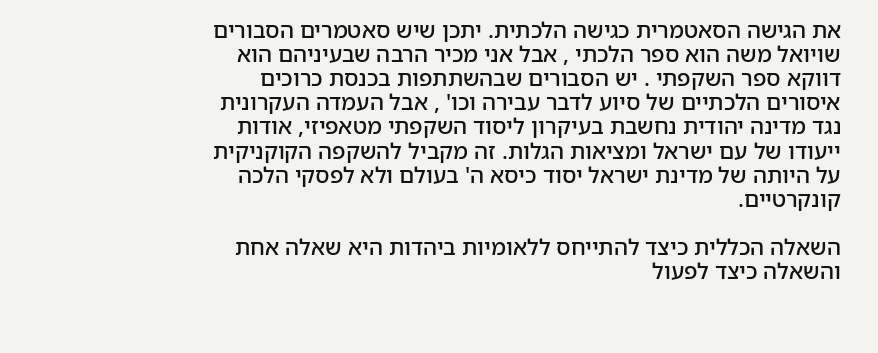את הגישה הסאטמרית כגישה הלכתית. יתכן שיש סאטמרים הסבורים שויואל משה הוא ספר הלכתי , אבל אני מכיר הרבה שבעיניהם הוא דווקא ספר השקפתי . יש הסבורים שבהשתתפות בכנסת כרוכים איסורים הלכתיים של סיוע לדבר עבירה וכו' , אבל העמדה העקרונית נגד מדינה יהודית נחשבת בעיקרון ליסוד השקפתי מטאפיזי, אודות ייעודו של עם ישראל ומציאות הגלות. זה מקביל להשקפה הקוקניקית על היותה של מדינת ישראל יסוד כיסא ה' בעולם ולא לפסקי הלכה קונקרטיים.

השאלה הכללית כיצד להתייחס ללאומיות ביהדות היא שאלה אחת והשאלה כיצד לפעול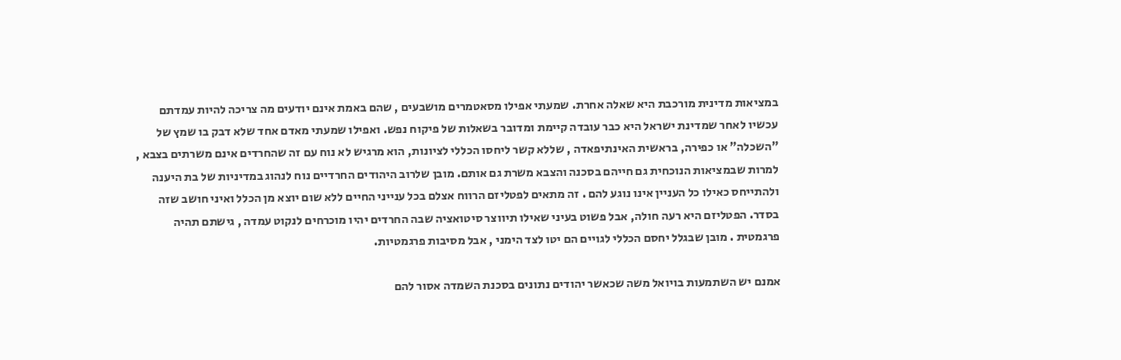במציאות מדינית מורכבת היא שאלה אחרת. שמעתי אפילו מסאטמרים מושבעים , שהם באמת אינם יודעים מה צריכה להיות עמדתם עכשיו לאחר שמדינת ישראל היא כבר עובדה קיימת ומדובר בשאלות של פיקוח נפש. ואפילו שמעתי מאדם אחד שלא דבק בו שמץ של "השכלה" או כפירה, בראשית האינתיפאדה , שללא קשר ליחסו הכללי לציונות, הוא מרגיש לא נוח עם זה שהחרדים אינם משרתים בצבא , למרות שבמציאות הנוכחית גם חייהם בסכנה והצבא משרת גם אותם. מובן שלרוב היהודים החרדיים נוח לנהוג במדיניות של בת היענה ולהתייחס כאילו כל העניין אינו נוגע להם . זה מתאים לפטליזם הרווח אצלם בכל ענייני החיים ללא שום יוצא מן הכלל ואיני חושב שזה בסדר. הפטליזם היא רעה חולה, אבל פשוט בעיני שאילו תיווצר סיטואציה שבה החרדים יהיו מוכרחים לנקוט עמדה , גישתם תהיה פרגמטית . מובן שבגלל יחסם הכללי לגויים הם יטו לצד הימני , אבל מסיבות פרגמטיות.

אמנם יש השתמעות בויואל משה שכאשר יהודים נתונים בסכנת השמדה אסור להם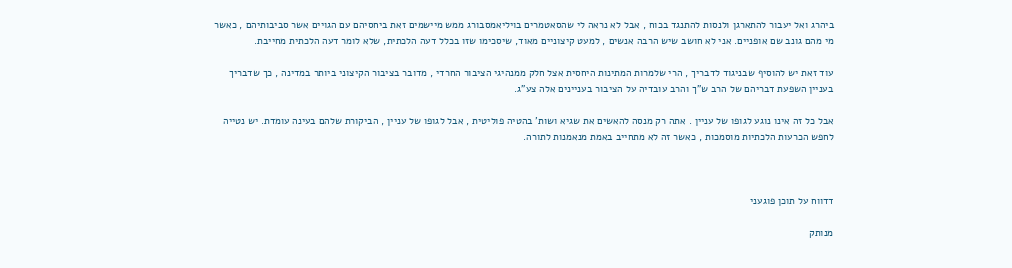ביהרג ואל יעבור להתארגן ולנסות להתנגד בכוח , אבל לא נראה לי שהסאטמרים בויליאמסבורג ממש מיישמים זאת ביחסיהם עם הגויים אשר סביבותיהם , כאשר מי מהם גונב שם אופניים. אני לא חושב שיש הרבה אנשים , למעט קיצוניים מאוד, שיסכימו שזו בכלל דעה הלכתית, שלא לומר דעה הלכתית מחייבת.

עוד זאת יש להוסיף שבניגוד לדבריך , הרי שלמרות המתינות היחסית אצל חלק ממנהיגי הציבור החרדי , מדובר בציבור הקיצוני ביותר במדינה , כך שדבריך בעניין השפעת דבריהם של הרב ש"ך והרב עובדיה על הציבור בעניינים אלה צע"ג.

אבל כל זה אינו נוגע לגופו של עניין . אתה רק מנסה להאשים את שגיא ושות' בהטיה פוליטית , אבל לגופו של עניין , הביקורת שלהם בעינה עומדת. יש נטייה לחפש הכרעות הלכתיות מוסמכות , כאשר זה לא מתחייב באמת מנאמנות לתורה.



דדווח על תוכן פוגעני

מנותק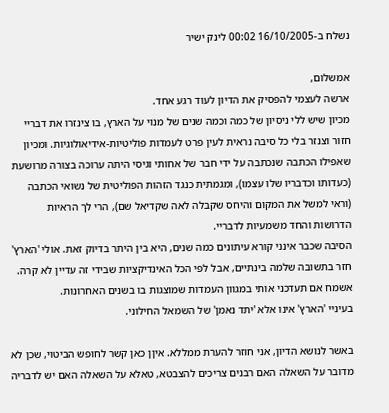נשלח ב-16/10/2005 00:02 לינק ישיר

אמשלום,
ארשה לעצמי להפסיק את הדיון לעוד רגע אחד.
מכיון שיש ללי ניסיון של כמה וכמה שנים של מנוי על הארץ, בו צינזרו את דבריי חזור וצנזר בלי כל סיבה נראית לעין פרט לעמדות פוליטיות-אידיאולוגיות. ומכיון שאפילו הכתבה שנכתבה על ידי חבר של אחותי וגיסי היתה ערוכה בצורה מרושעת (כעדותו וכדבריו שלו עצמו), ומגמתית כנגד הזהות הפוליטית של נשואי הכתבה (וראי למשל את המקום והיחס שקבלה לאה שקדיאל שם), הרי לך הראיות הדרושות והחד משמעיות לדבריי.
הסיבה שכבר אינני קורא עיתונים כמה שנים, היא בין היתר בדיוק זאת. אולי 'הארץ' חזר בתשובה שלמה בינתיים, אבל לפי הכל האינדיקציות שבידי זה עדיין לא קרה. אשמח אם תעדכני אותי במגוון העמדות שמוצגות בו בשנים האחרונות.
בעיניי 'הארץ' אינו אלא 'יתד נאמן' של השמאל החילוני.

באשר לנושא הדיון, אני חוזר להערת ממללא. איןן כאן קשר לחופש הביטוי, שכן לא מדובר על השאלה האם רבנים צריכים להצבטא, טאלא על השאלה האם יש לדבריה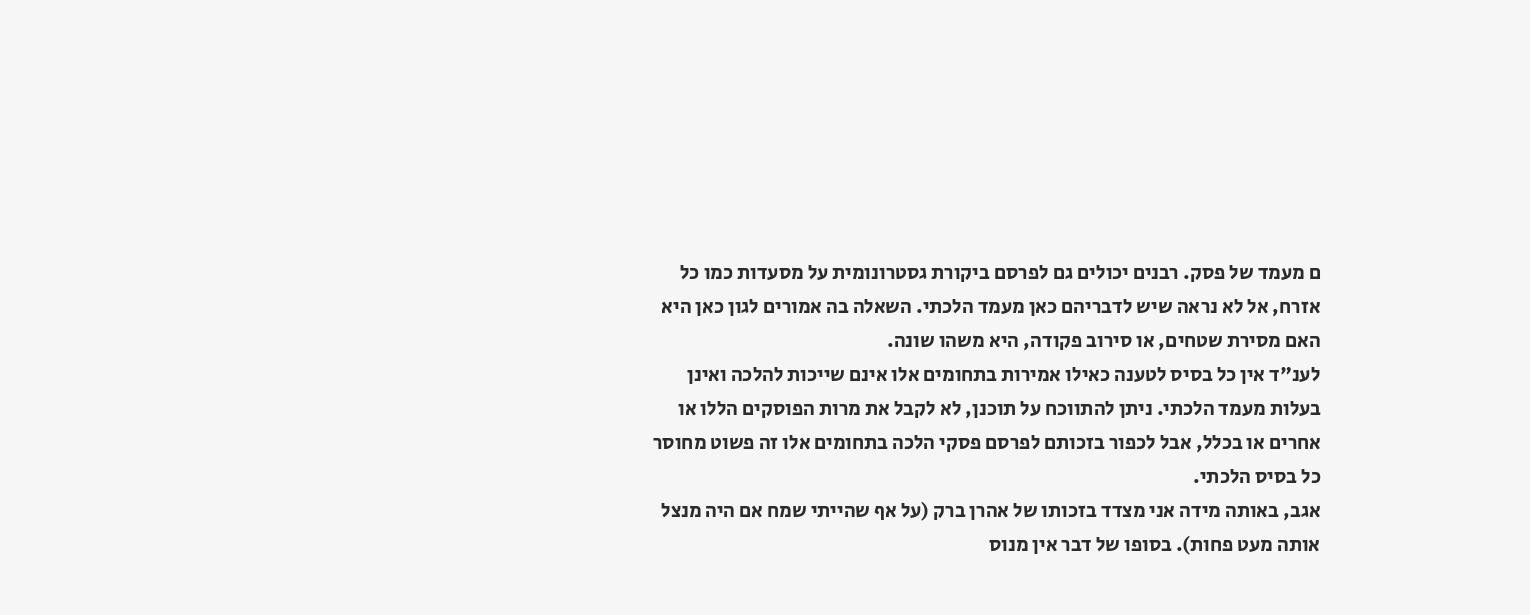ם מעמד של פסק. רבנים יכולים גם לפרסם ביקורת גסטרונומית על מסעדות כמו כל אזרח, אל לא נראה שיש לדבריהם כאן מעמד הלכתי. השאלה בה אמורים לגון כאן היא האם מסירת שטחים, או סירוב פקודה, היא משהו שונה.
לענ"ד אין כל בסיס לטענה כאילו אמירות בתחומים אלו אינם שייכות להלכה ואינן בעלות מעמד הלכתי. ניתן להתווכח על תוכנן, לא לקבל את מרות הפוסקים הללו או אחרים או בכלל, אבל לכפור בזכותם לפרסם פסקי הלכה בתחומים אלו זה פשוט מחוסר כל בסיס הלכתי.
אגב, באותה מידה אני מצדד בזכותו של אהרן ברק (על אף שהייתי שמח אם היה מנצל אותה מעט פחות). בסופו של דבר אין מנוס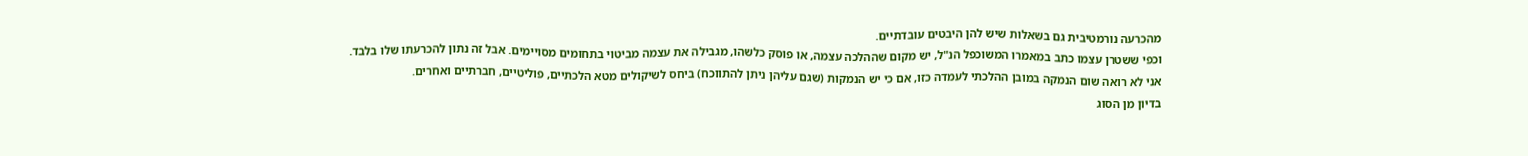מהכרעה נורמטיבית גם בשאלות שיש להן היבטים עובדתיים.
וכפי ששטרן עצמו כתב במאמרו המשוכפל הנ"ל, יש מקום שההלכה עצמה, או פוסק כלשהו, מגבילה את עצמה מביטוי בתחומים מסויימים. אבל זה נתון להכרעתו שלו בלבד.
אני לא רואה שום הנמקה במובן ההלכתי לעמדה כזו, אם כי יש הנמקות (שגם עליהן ניתן להתווכח) ביחס לשיקולים מטא הלכתיים, פוליטיים, חברתיים ואחרים.
בדיון מן הסוג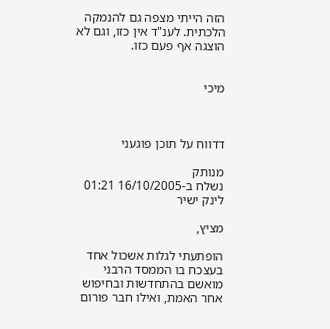הזה הייתי מצפה גם להנמקה הלכתית. לענ"ד אין כזו, וגם לא הוצגה אף פעם כזו.


מיכי



דדווח על תוכן פוגעני

מנותק
נשלח ב-16/10/2005 01:21 לינק ישיר

מציץ,

הופתעתי לגלות אשכול אחד בעצכח בו הממסד הרבני מואשם בהתחדשות ובחיפוש אחר האמת, ואילו חבר פורום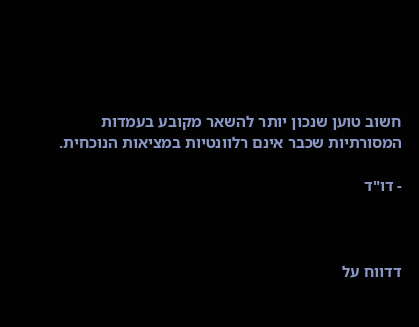חשוב טוען שנכון יותר להשאר מקובע בעמדות המסורתיות שכבר אינם רלוונטיות במציאות הנוכחית.

- דו"ד



דדווח על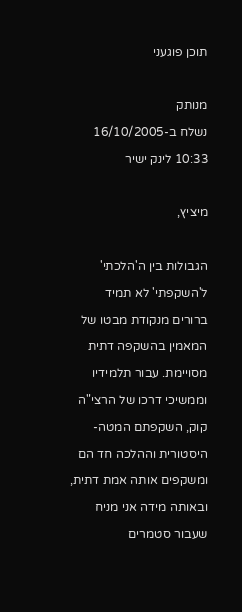תוכן פוגעני

מנותק
נשלח ב-16/10/2005 10:33 לינק ישיר

מיציץ,

הגבולות בין ה'הלכתי' ל'השקפתי' לא תמיד ברורים מנקודת מבטו של המאמין בהשקפה דתית מסויימת. עבור תלמידיו וממשיכי דרכו של הרצי"ה קוק, השקפתם המטה-היסטורית וההלכה חד הם ומשקפים אותה אמת דתית, ובאותה מידה אני מניח שעבור סטמרים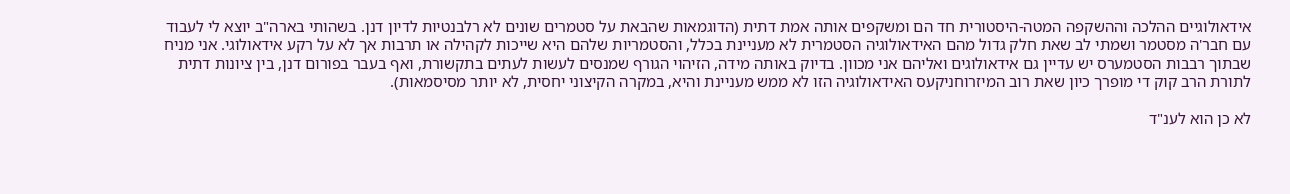אידאולוגיים ההלכה וההשקפה המטה-היסטורית חד הם ומשקפים אותה אמת דתית (הדוגמאות שהבאת על סטמרים שונים לא רלבנטיות לדיון דנן. בשהותי בארה"ב יוצא לי לעבוד עם חבר'ה מסטמר ושמתי לב שאת חלק גדול מהם האידאולוגיה הסטמרית לא מעניינת בכלל, והסטמריות שלהם היא שייכות לקהילה או תרבות אך לא על רקע אידאולוגי. אני מניח שבתוך רבבות הסטמערס יש עדיין גם אידאולוגים ואליהם אני מכוון. בדיוק באותה מידה, הזיהוי הגורף שמנסים לעשות לעתים בתקשורת, ואף בעבר בפורום דנן, בין ציונות דתית לתורת הרב קוק די מופרך כיון שאת רוב המיזרוחניקעס האידאולוגיה הזו לא ממש מעניינת והיא, במקרה הקיצוני יחסית, לא יותר מסיסמאות).

לא כן הוא לענ"ד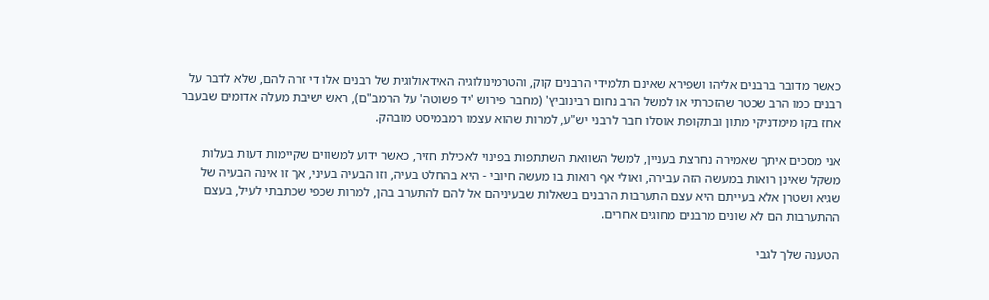כאשר מדובר ברבנים אליהו ושפירא שאינם תלמידי הרבנים קוק, והטרמינולוגיה האידאולוגית של רבנים אלו די זרה להם, שלא לדבר על רבנים כמו הרב שכטר שהזכרתי או למשל הרב נחום רבינוביץ' (מחבר פירוש 'יד פשוטה' על הרמב"ם), ראש ישיבת מעלה אדומים שבעבר אחז בקו מימדניקי מתון ובתקופת אוסלו חבר לרבני יש"ע, למרות שהוא עצמו רמבמיסט מובהק.

אני מסכים איתך שאמירה נחרצת בעניין, למשל השוואת השתתפות בפינוי לאכילת חזיר, כאשר ידוע למשווים שקיימות דעות בעלות משקל שאינן רואות במעשה הזה עבירה, ואולי אף רואות בו מעשה חיובי - היא בהחלט בעיה, וזו הבעיה בעיני, אך זו אינה הבעיה של שגיא ושטרן אלא בעייתם היא עצם התערבות הרבנים בשאלות שבעיניהם אל להם להתערב בהן, למרות שכפי שכתבתי לעיל, בעצם ההתערבות הם לא שונים מרבנים מחוגים אחרים.

הטענה שלך לגבי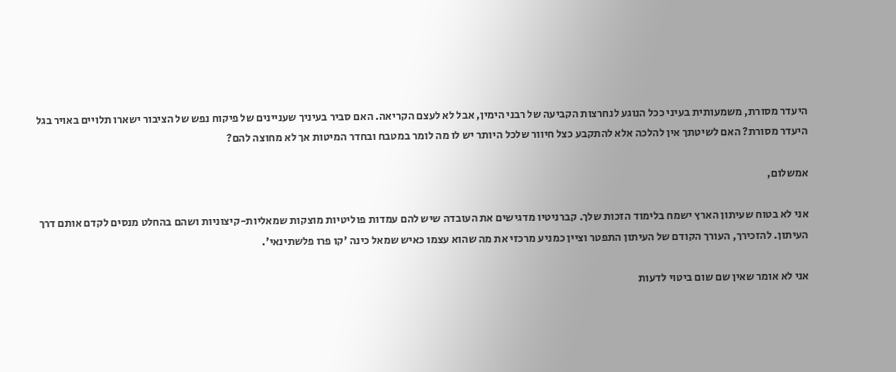היעדר מסורת, משמעותית בעיני ככל הנוגע לנחרצות הקביעה של רבני הימין, אבל לא לעצם הקריאה. האם סביר בעיניך שעניינים של פיקוח נפש של הציבור ישארו תלויים באויר בגל היעדר מסורת? האם לשיטתך אין להלכה אלא להתקבע כצל חיוור שלכל היותר יש לו מה לומר במטבח ובחדר המיטות אך לא מחוצה להם?

אמשלום,

אני לא בטוח שעיתון הארץ ישמח בלימוד הזכות שלך. קברניטיו מדגישים את העובדה שיש להם עמדות פוליטיות מוצקות שמאליות-קיצוניות ושהם בהחלט מנסים לקדם אותם דרך העיתון. להזכירך, העורך הקודם של העיתון התפטר וציין כמניע מרכזי את מה שהוא עצמו כאיש שמאל כינה 'קו פרו פלשתינאי'.

אני לא אומר שאין שם שום ביטוי לדעות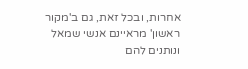אחרות, ובכל זאת, גם ב'מקור ראשון' מראיינם אנשי שמאל ונותנים להם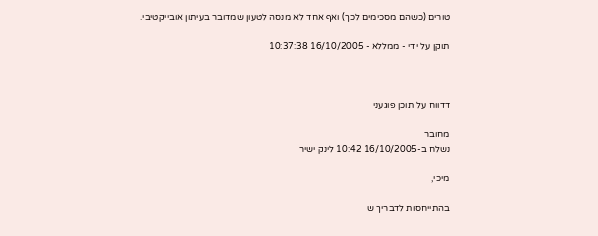טורים (כשהם מסכימים לכך) ואף אחד לא מנסה לטעון שמדובר בעיתון אובייקטיבי.

תוקן על ידי - ממללא - 16/10/2005 10:37:38



דדווח על תוכן פוגעני

מחובר
נשלח ב-16/10/2005 10:42 לינק ישיר

מיכי,

בהתייחסות לדבריך ש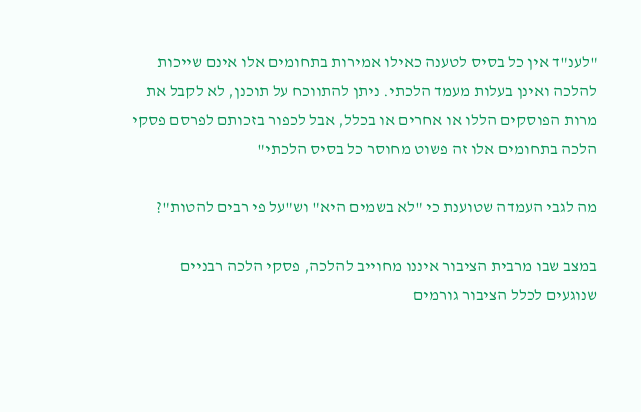"לענ"ד אין כל בסיס לטענה כאילו אמירות בתחומים אלו אינם שייכות להלכה ואינן בעלות מעמד הלכתי. ניתן להתווכח על תוכנן, לא לקבל את מרות הפוסקים הללו או אחרים או בכלל, אבל לכפור בזכותם לפרסם פסקי הלכה בתחומים אלו זה פשוט מחוסר כל בסיס הלכתי"

מה לגבי העמדה שטוענת כי "לא בשמים היא" וש"על פי רבים להטות"?

במצב שבו מרבית הציבור איננו מחוייב להלכה, פסקי הלכה רבניים שנוגעים לכלל הציבור גורמים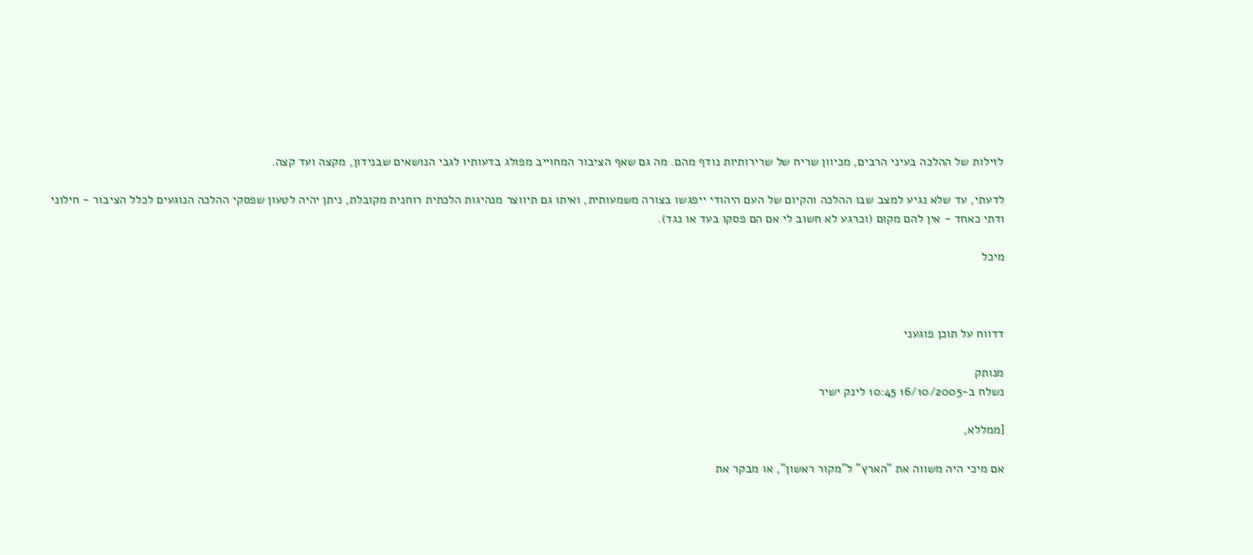לזילות של ההלכה בעיני הרבים, מכיוון שריח של שרירותיות נודף מהם. מה גם שאף הציבור המחוייב מפולג בדעותיו לגבי הנושאים שבנידון, מקצה ועד קצה.

לדעתי, עד שלא נגיע למצב שבו ההלכה והקיום של העם היהודי ייפגשו בצורה משמעותית, ואיתו גם תיווצר מנהיגות הלכתית רוחנית מקובלת, ניתן יהיה לטעון שפסקי ההלכה הנוגעים לכלל הציבור - חילוני ודתי כאחד - אין להם מקום (וכרגע לא חשוב לי אם הם פסקו בעד או נגד).

מיכל



דדווח על תוכן פוגעני

מנותק
נשלח ב-16/10/2005 10:45 לינק ישיר

[ממללא,

אם מיכי היה משווה את "הארץ" ל"מקור ראשון", או מבקר את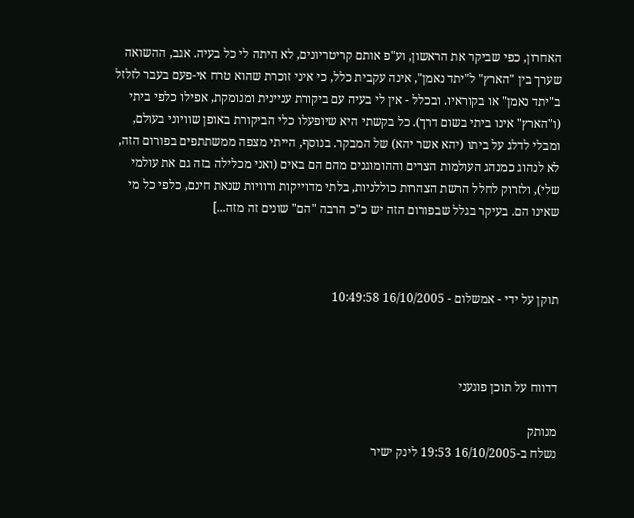האחרון, כפי שביקר את הראשון, וע"פ אותם קריטריונים, לא היתה לי כל בעיה. אגב, ההשואה שערך בין "הארץ" ל"יתד נאמן", אינה עקבית כלל, כי איני זוכרת שהוא טרח אי-פעם בעבר לזלזל ב"יתד נאמן" או בקוראיו. ובכלל - אין לי בעיה עם ביקורת עניינית ומנומקת, אפילו כלפי ביתי (ו"הארץ" אינו ביתי בשום דרך). כל בקשתי היא שיופעלו כלי הביקורת באופן שוויוני בעולם, ומבלי לדלג על ביתו (יהא אשר יהא) של המבקר. בנוסף, הייתי מצפה ממשתתפים בפורום הזה, לא לנהוג כמנהג העולמות הצרים וההומוגנים מהם הם באים (ואני מכלילה בזה גם את עולמי שלי), ולזרוק לחלל הרשת הצהרות כוללניות, בלתי מדוייקות ורוויות שנאת חינם, כלפי כל מי שאינו הם. בעיקר בגלל שבפורום הזה יש כ"כ הרבה "הם" שונים זה מזה...]



תוקן על ידי - אמשלום - 16/10/2005 10:49:58



דדווח על תוכן פוגעני

מנותק
נשלח ב-16/10/2005 19:53 לינק ישיר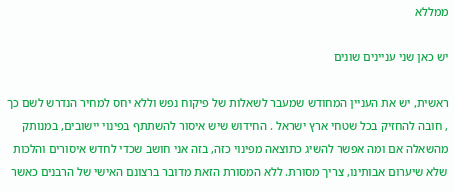ממללא

יש כאן שני עניינים שונים

ראשית, יש את העניין המחודש שמעבר לשאלות של פיקוח נפש וללא יחס למחיר הנדרש לשם כך , חובה להחזיק בכל שטחי ארץ ישראל . החידוש שיש איסור להשתתף בפינוי יישובים, במנותק מהשאלה אם ומה אפשר להשיג כתוצאה מפינוי כזה, בזה אני חושב שכדי לחדש איסורים והלכות שלא שיערום אבותינו, צריך מסורת. ללא המסורת הזאת מדובר ברצונם האישי של הרבנים כאשר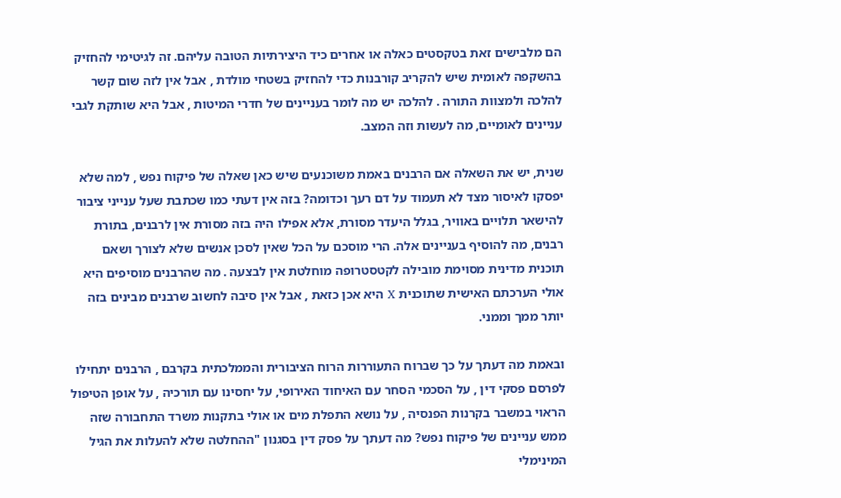הם מלבישים זאת בטקסטים כאלה או אחרים כיד היצירתיות הטובה עליהם. זה לגיטימי להחזיק בהשקפה לאומית שיש להקריב קורבנות כדי להחזיק בשטחי מולדת , אבל אין לזה שום קשר להלכה ולמצוות התורה . להלכה יש מה לומר בעניינים של חדרי המיטות , אבל היא שותקת לגבי עניינים לאומיים, מה לעשות וזה המצב.

שנית, יש את השאלה אם הרבנים באמת משוכנעים שיש כאן שאלה של פיקוח נפש , למה שלא יפסקו לאיסור מצד לא תעמוד על דם רעך וכדומה? בזה אין דעתי כמו שכתבת שעל ענייני ציבור להישאר תלויים באוויר, בגלל היעדר מסורת, אלא אפילו היה בזה מסורת אין לרבנים, בתורת רבנים, מה להוסיף בעניינים אלה. הרי מוסכם על הכל שאין לסכן אנשים שלא לצורך ושאם תוכנית מדינית מסוימת מובילה לקטסטרופה מוחלטת אין לבצעה . מה שהרבנים מוסיפים היא אולי הערכתם האישית שתוכנית X היא אכן כזאת , אבל אין סיבה לחשוב שרבנים מבינים בזה יותר ממך וממני.

ובאמת מה דעתך על כך שברוח התעוררות הרוח הציבורית והממלכתית בקרבם , הרבנים יתחילו לפרסם פסקי דין , על הסכמי הסחר עם האיחוד האירופי, על יחסינו עם תורכיה , על אופן הטיפול הראוי במשבר בקרנות הפנסיה , על נושא התפלת מים או אולי בתקנות משרד התחבורה שזה ממש עניינים של פיקוח נפש? מה דעתך על פסק דין בסגנון "ההחלטה שלא להעלות את הגיל המינימלי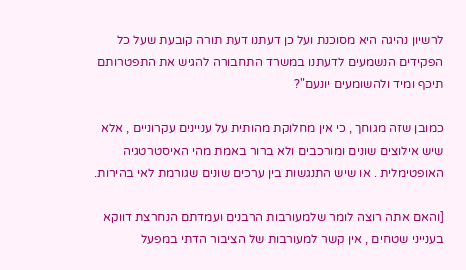לרשיון נהיגה היא מסוכנת ועל כן דעתנו דעת תורה קובעת שעל כל הפקידים הנשמעים לדעתנו במשרד התחבורה להגיש את התפטרותם תיכף ומיד ולהשומעים יונעם"?

כמובן שזה מגוחך , כי אין מחלוקת מהותית על עניינים עקרוניים , אלא שיש אילוצים שונים ומורכבים ולא ברור באמת מהי האיסטרטגיה האופטימלית . או שיש התנגשות בין ערכים שונים שגורמת לאי בהירות.

[והאם אתה רוצה לומר שלמעורבות הרבנים ועמדתם הנחרצת דווקא בענייני שטחים , אין קשר למעורבות של הציבור הדתי במפעל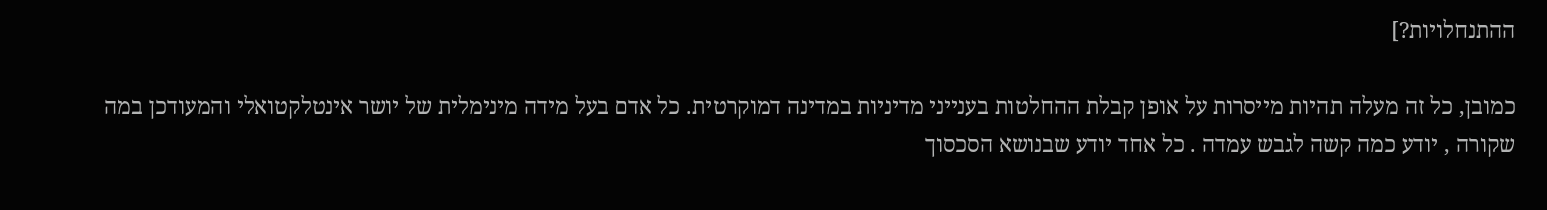ההתנחלויות?]

כמובן, כל זה מעלה תהיות מייסרות על אופן קבלת ההחלטות בענייני מדיניות במדינה דמוקרטית. כל אדם בעל מידה מינימלית של יושר אינטלקטואלי והמעודכן במה שקורה , יודע כמה קשה לגבש עמדה . כל אחד יודע שבנושא הסכסוך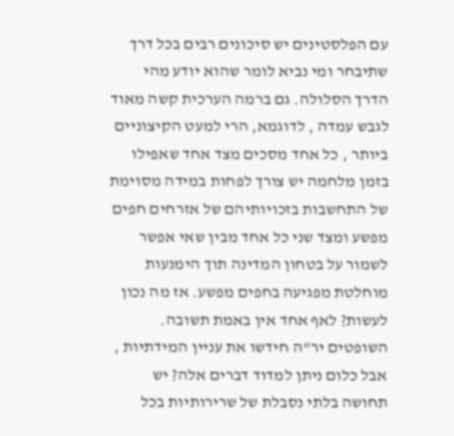עם הפלסטינים יש סיכונים רבים בכל דרך שתיבחר ומי נביא לומר שהוא יודע מהי הדרך הסלולה. גם ברמה הערכית קשה מאוד לגבש עמדה , לדוגמא, הרי למעט הקיצוניים ביותר , כל אחד מסכים מצד אחד שאפילו בזמן מלחמה יש צורך לפחות במידה מסוימת של התחשבות בזכויותיהם של אזרחים חפים מפשע ומצד שני כל אחד מבין שאי אפשר לשמור על בטחון המדינה תוך הימנעות מוחלטת מפגיעה בחפים מפשע. אז מה נכון לעשות? לאף אחד אין באמת תשובה. השופטים יר"ה חידשו את עניין המידתיות , אבל כלום ניתן למדוד דברים אלה? יש תחושה בלתי נסבלת של שרירותיות בכל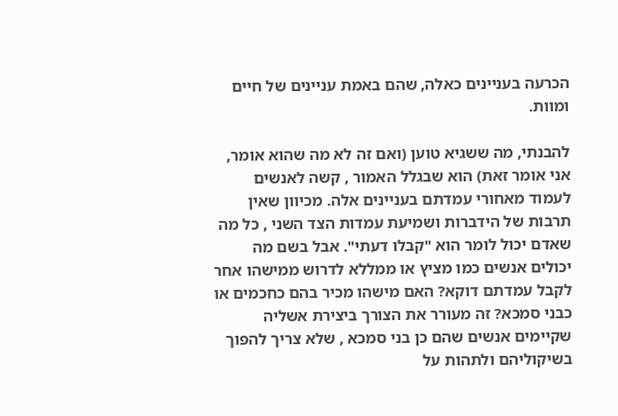הכרעה בעניינים כאלה, שהם באמת עניינים של חיים ומוות.

להבנתי, מה ששגיא טוען (ואם זה לא מה שהוא אומר, אני אומר זאת) הוא שבגלל האמור , קשה לאנשים לעמוד מאחורי עמדתם בעניינים אלה. מכיוון שאין תרבות של הידברות ושמיעת עמדות הצד השני , כל מה שאדם יכול לומר הוא "קבלו דעתי". אבל בשם מה יכולים אנשים כמו מציץ או ממללא לדרוש ממישהו אחר לקבל עמדתם דוקא? האם מישהו מכיר בהם כחכמים או כבני סמכא? זה מעורר את הצורך ביצירת אשליה שקיימים אנשים שהם כן בני סמכא , שלא צריך להפוך בשיקוליהם ולתהות על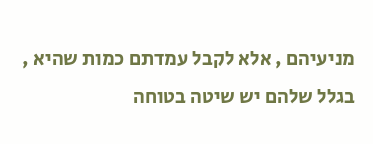מניעיהם , אלא לקבל עמדתם כמות שהיא , בגלל שלהם יש שיטה בטוחה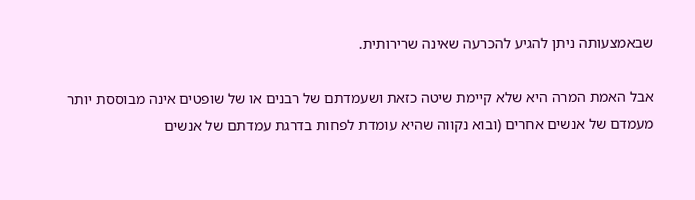שבאמצעותה ניתן להגיע להכרעה שאינה שרירותית.

אבל האמת המרה היא שלא קיימת שיטה כזאת ושעמדתם של רבנים או של שופטים אינה מבוססת יותר מעמדם של אנשים אחרים (ובוא נקווה שהיא עומדת לפחות בדרגת עמדתם של אנשים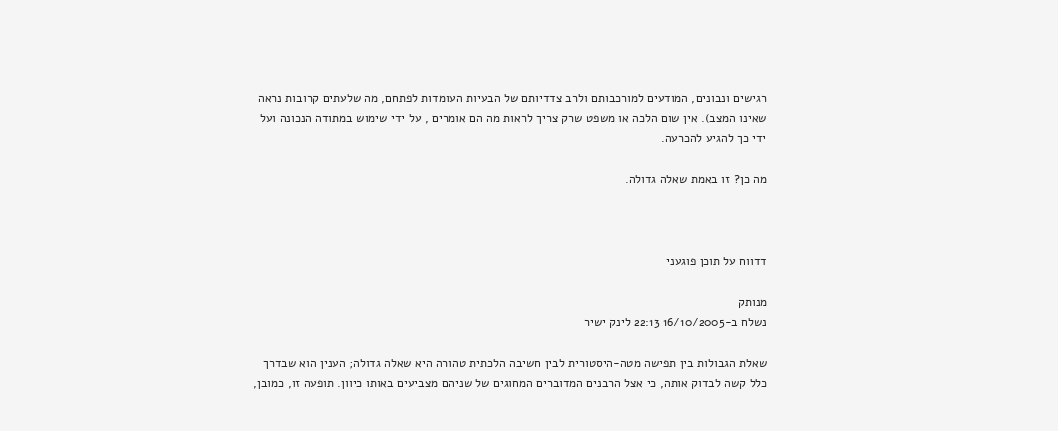רגישים ונבונים, המודעים למורכבותם ולרב צדדיותם של הבעיות העומדות לפתחם, מה שלעתים קרובות נראה שאינו המצב). אין שום הלכה או משפט שרק צריך לראות מה הם אומרים , על ידי שימוש במתודה הנכונה ועל ידי כך להגיע להכרעה.

מה כן? זו באמת שאלה גדולה.



דדווח על תוכן פוגעני

מנותק
נשלח ב-16/10/2005 22:13 לינק ישיר

שאלת הגבולות בין תפישה מטה-היסטורית לבין חשיבה הלכתית טהורה היא שאלה גדולה; הענין הוא שבדרך כלל קשה לבדוק אותה, כי אצל הרבנים המדוברים המחוגים של שניהם מצביעים באותו כיוון. תופעה זו, כמובן,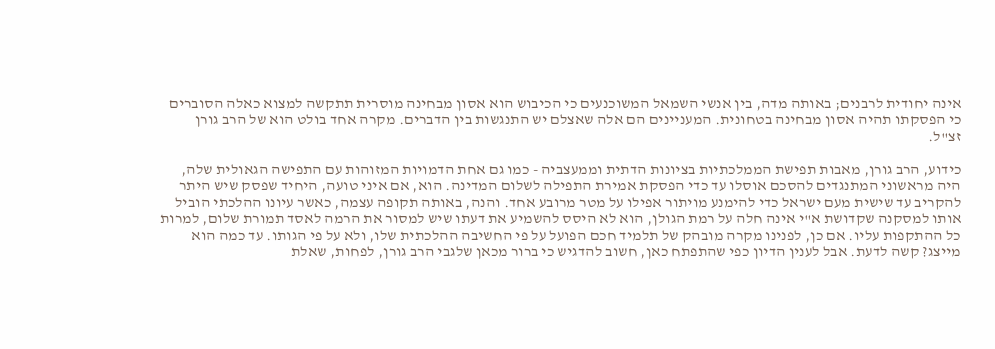אינה יחודית לרבנים; באותה מדה, בין אנשי השמאל המשוכנעים כי הכיבוש הוא אסון מבחינה מוסרית תתקשה למצוא כאלה הסוברים כי הפסקתו תהיה אסון מבחינה בטחונית. המעניינים הם אלה שאצלם יש התנגשות בין הדברים. מקרה אחד בולט הוא של הרב גורן זצ"ל.

כידוע, הרב גורן, מאבות תפישת הממלכתיות בציונות הדתית וממעצביה - כמו גם אחת הדמויות המזוהות עם התפישה הגאולית שלה, היה מראשוני המתנגדים להסכם אוסלו עד כדי הפסקת אמירת התפילה לשלום המדינה. הוא, אם איני טועה, היחיד שפסק שיש היתר להקריב עד שישית מעם ישראל כדי להימנע מויתור אפילו על מטר מרובע אחד. והנה, באותה תקופה עצמה, כאשר עיונו ההלכתי הוביל אותו למסקנה שקדושת א"י אינה חלה על רמת הגולן, הוא לא היסס להשמיע את דעתו שיש למסור את הרמה לאסד תמורת שלום, למרות כל ההתקפות עליו. אם כן, לפנינו מקרה מובהק של תלמיד חכם הפועל על פי החשיבה ההלכתית שלו, ולא על פי הגותו. עד כמה הוא מייצג? קשה לדעת. אבל לענין הדיון כפי שהתפתח כאן, חשוב להדגיש כי ברור מכאן שלגבי הרב גורן, לפחות, שאלת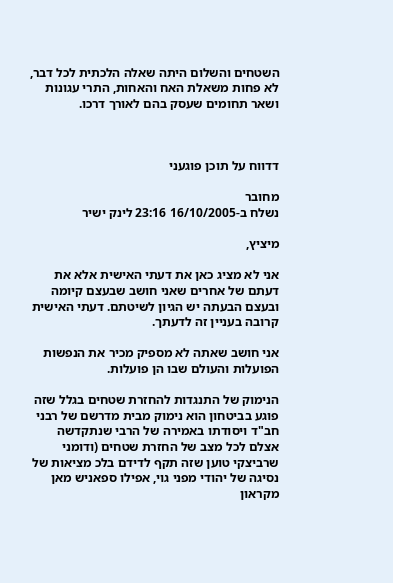השטחים והשלום היתה שאלה הלכתית לכל דבר, לא פחות משאלת האח והאחות, התרי עגונות ושאר תחומים שעסק בהם לאורך דרכו.



דדווח על תוכן פוגעני

מחובר
נשלח ב-16/10/2005 23:16 לינק ישיר

מיציץ,

אני לא מציג כאן את דעתי האישית אלא את דעתם של אחרים שאני חושב שבעצם קיומה ובעצם הבעתה יש הגיון לשיטתם. דעתי האישית קרובה בעניין זה לדעתך.

אני חושב שאתה לא מספיק מכיר את הנפשות הפועלות והעולם שבו הן פועלות.

הנימוק של התנגדות להחזרת שטחים בגלל שזה פוגע בביטחון הוא נימוק מבית מדרשם של רבני חב"ד ויסודתו באמירה של הרבי שנתקדשה אצלם לכל מצב של החזרת שטחים (ודומני שרביצקי טוען שזה תקף לדידם בלכ מציאות של נסיגה של יהודי מפני גוי, אפילו ספאניש מאן מקראון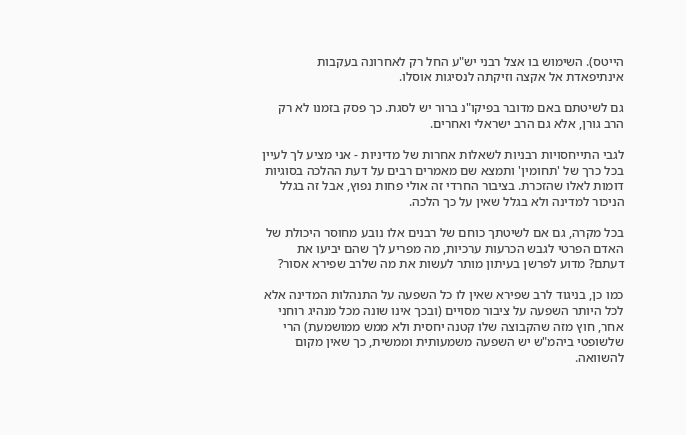הייטס). השימוש בו אצל רבני יש"ע החל רק לאחרונה בעקבות אינתיפאדת אל אקצה וזיקתה לנסיגות אוסלו.

גם לשיטתם באם מדובר בפיקו"נ ברור יש לסגת. כך פסק בזמנו לא רק הרב גורן, אלא גם הרב ישראלי ואחרים.

לגבי התייחסויות רבניות לשאלות אחרות של מדיניות - אני מציע לך לעיין בכל כרך של 'תחומין' ותמצא שם מאמרים רבים על דעת ההלכה בסוגיות דומות לאלו שהזכרת. בציבור החרדי זה אולי פחות נפוץ, אבל זה בגלל הניכור למדינה ולא בגלל שאין על כך הלכה.

בכל מקרה, גם אם לשיטתך כוחם של רבנים אלו נובע מחוסר היכולת של האדם הפרטי לגבש הכרעות ערכיות, מה מפריע לך שהם יביעו את דעתם? מדוע לפרשן בעיתון מותר לעשות את מה שלרב שפירא אסור?

כמו כן, בניגוד לרב שפירא שאין לו כל השפעה על התנהלות המדינה אלא לכל היותר השפעה על ציבור מסויים (ובכך אינו שונה מכל מנהיג רוחני אחר, חוץ מזה שהקבוצה שלו קטנה יחסית ולא ממש ממושמעת) הרי שלשופטי ביהמ"ש יש השפעה משמעותית וממשית, כך שאין מקום להשוואה.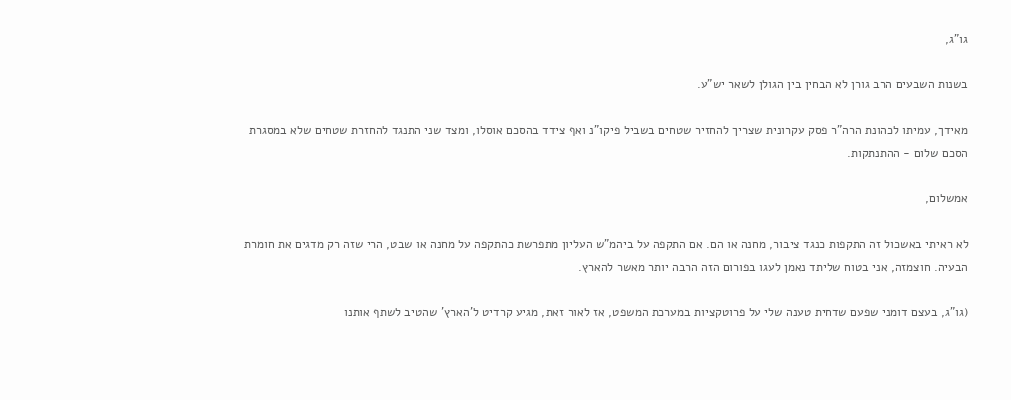גו"ג,

בשנות השבעים הרב גורן לא הבחין בין הגולן לשאר יש"ע.

מאידך, עמיתו לכהונת הרה"ר פסק עקרונית שצריך להחזיר שטחים בשביל פיקו"נ ואף צידד בהסכם אוסלו, ומצד שני התנגד להחזרת שטחים שלא במסגרת הסכם שלום - ההתנתקות.

אמשלום,

לא ראיתי באשכול זה התקפות כנגד ציבור, מחנה או הם. אם התקפה על ביהמ"ש העליון מתפרשת כהתקפה על מחנה או שבט, הרי שזה רק מדגים את חומרת הבעיה. חוצמזה, אני בטוח שליתד נאמן לעגו בפורום הזה הרבה יותר מאשר להארץ.

(גו"ג, בעצם דומני שפעם שדחית טענה שלי על פרוטקציות במערכת המשפט, אז לאור זאת, מגיע קרדיט ל'הארץ' שהטיב לשתף אותנו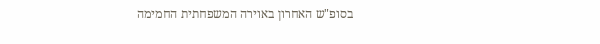בסופ"ש האחרון באוירה המשפחתית החמימה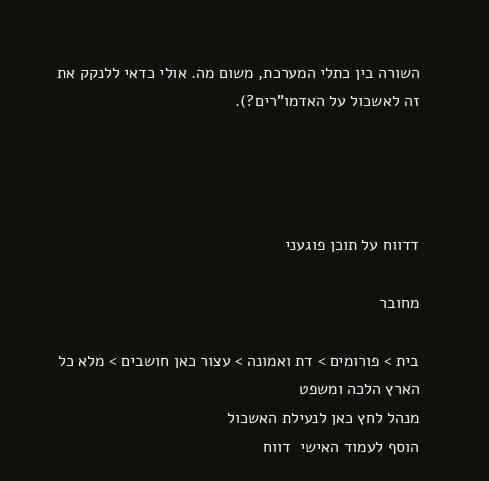השורה בין כתלי המערכת, משום מה. אולי כדאי ללנקק את זה לאשכול על האדמו"רים?).




דדווח על תוכן פוגעני

מחובר

בית > פורומים > דת ואמונה > עצור כאן חושבים > מלא כל הארץ הלכה ומשפט
מנהל לחץ כאן לנעילת האשכול
הוסף לעמוד האישי  דווח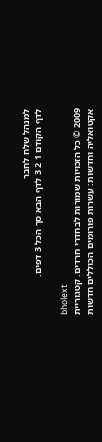למנהל שלח לחבר
לדף הקודם 1 2 3 לדף הבא סך הכל 3 דפים.

bholext
2009 © כל הזכויות שמורות לבחדרי חרדים. קטגוריית אקטואליה וחדשות: עשרות פורומים הכוללים חדשות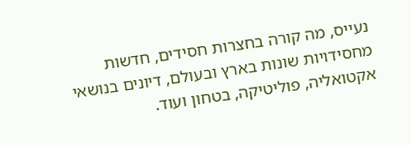נעייס, מה קורה בחצרות חסידים, חדשות מחסידויות שונות בארץ ובעולם, דיונים בנושאי אקטואליה, פוליטיקה, בטחון ועוד.